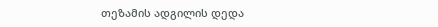თეზამის ადგილის დედა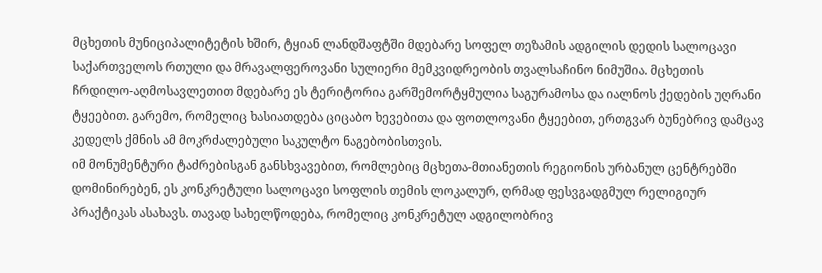მცხეთის მუნიციპალიტეტის ხშირ, ტყიან ლანდშაფტში მდებარე სოფელ თეზამის ადგილის დედის სალოცავი საქართველოს რთული და მრავალფეროვანი სულიერი მემკვიდრეობის თვალსაჩინო ნიმუშია. მცხეთის ჩრდილო-აღმოსავლეთით მდებარე ეს ტერიტორია გარშემორტყმულია საგურამოსა და იალნოს ქედების უღრანი ტყეებით. გარემო, რომელიც ხასიათდება ციცაბო ხევებითა და ფოთლოვანი ტყეებით, ერთგვარ ბუნებრივ დამცავ კედელს ქმნის ამ მოკრძალებული საკულტო ნაგებობისთვის.
იმ მონუმენტური ტაძრებისგან განსხვავებით, რომლებიც მცხეთა-მთიანეთის რეგიონის ურბანულ ცენტრებში დომინირებენ, ეს კონკრეტული სალოცავი სოფლის თემის ლოკალურ, ღრმად ფესვგადგმულ რელიგიურ პრაქტიკას ასახავს. თავად სახელწოდება, რომელიც კონკრეტულ ადგილობრივ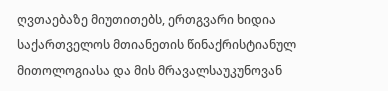ღვთაებაზე მიუთითებს, ერთგვარი ხიდია საქართველოს მთიანეთის წინაქრისტიანულ მითოლოგიასა და მის მრავალსაუკუნოვან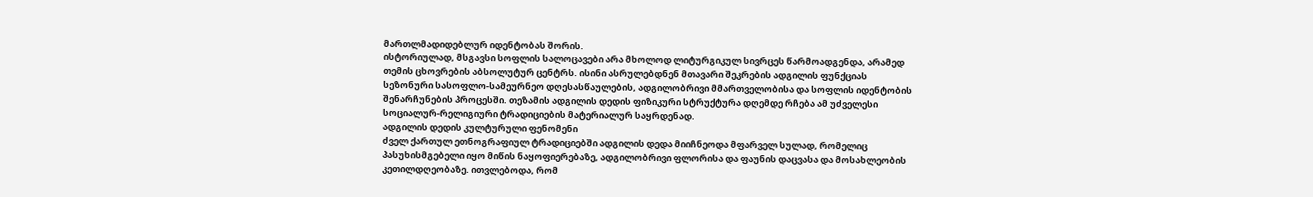მართლმადიდებლურ იდენტობას შორის.
ისტორიულად, მსგავსი სოფლის სალოცავები არა მხოლოდ ლიტურგიკულ სივრცეს წარმოადგენდა, არამედ თემის ცხოვრების აბსოლუტურ ცენტრს. ისინი ასრულებდნენ მთავარი შეკრების ადგილის ფუნქციას სეზონური სასოფლო-სამეურნეო დღესასწაულების, ადგილობრივი მმართველობისა და სოფლის იდენტობის შენარჩუნების პროცესში. თეზამის ადგილის დედის ფიზიკური სტრუქტურა დღემდე რჩება ამ უძველესი სოციალურ-რელიგიური ტრადიციების მატერიალურ საყრდენად.
ადგილის დედის კულტურული ფენომენი
ძველ ქართულ ეთნოგრაფიულ ტრადიციებში ადგილის დედა მიიჩნეოდა მფარველ სულად, რომელიც პასუხისმგებელი იყო მიწის ნაყოფიერებაზე, ადგილობრივი ფლორისა და ფაუნის დაცვასა და მოსახლეობის კეთილდღეობაზე. ითვლებოდა, რომ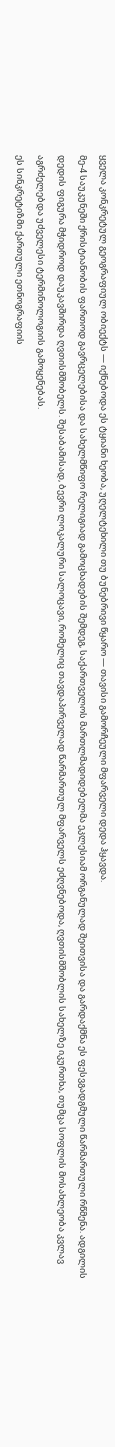ყველა კონკრეტულ გეოგრაფიულ ობიექტს — იქნებოდა ეს ტყიანი ხეობა, უღელტეხილი თუ ბუნებრივი წყარო — თავისი გამორჩეული მფარველი დედა ჰყავდა.
მე-4 საუკუნეში ქრისტიანობის ფართოდ გავრცელებისა და სახელმწიფო რელიგიად გამოცხადების შემდეგ, საქართველოს მართლმადიდებელმა ეკლესიამ ორგანულად შეითვისა და გარდაქმნა ეს ფესვგადგმული წარმართული რწმენა. ადგილის დედის ფიგურა მჭიდროდ დაუკავშირდა ღვთისმშობელს. შესაბამისად, ბევრი ლოკალური სალოცავი, რომელიც თავდაპირველად წარმართულ მფარველს ეძღვნებოდა, ღვთისმშობლის სახელზე იკურთხა, თუმცა სოფლის მოსახლეობა კვლავ აგრძელებდა უძველესი ტერმინოლოგიის გამოყენებას.
ეს სინკრეტიზმი ქართული ეთნოგრაფიის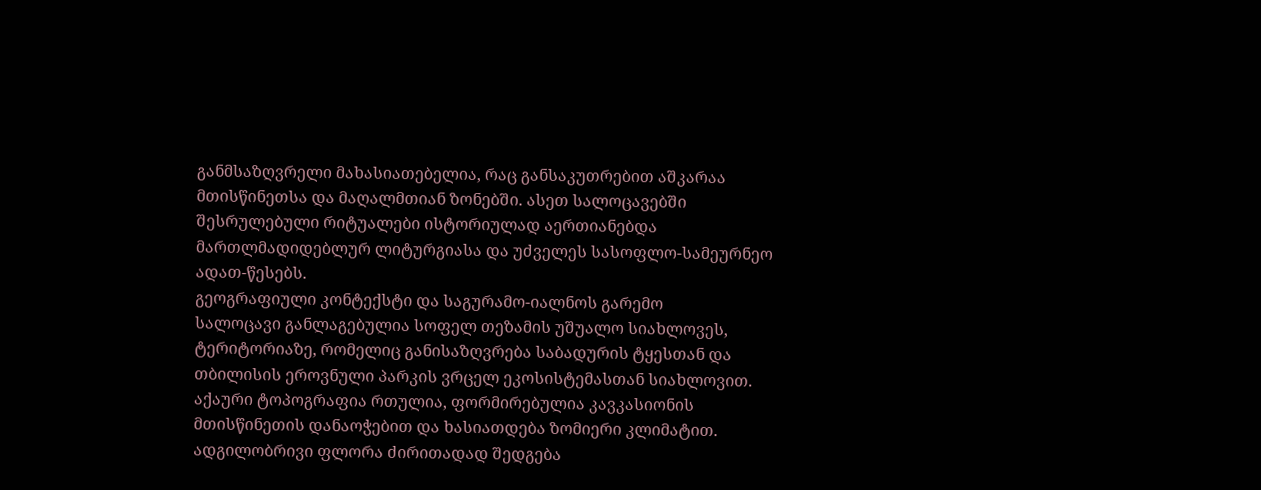განმსაზღვრელი მახასიათებელია, რაც განსაკუთრებით აშკარაა მთისწინეთსა და მაღალმთიან ზონებში. ასეთ სალოცავებში შესრულებული რიტუალები ისტორიულად აერთიანებდა მართლმადიდებლურ ლიტურგიასა და უძველეს სასოფლო-სამეურნეო ადათ-წესებს.
გეოგრაფიული კონტექსტი და საგურამო-იალნოს გარემო
სალოცავი განლაგებულია სოფელ თეზამის უშუალო სიახლოვეს, ტერიტორიაზე, რომელიც განისაზღვრება საბადურის ტყესთან და თბილისის ეროვნული პარკის ვრცელ ეკოსისტემასთან სიახლოვით. აქაური ტოპოგრაფია რთულია, ფორმირებულია კავკასიონის მთისწინეთის დანაოჭებით და ხასიათდება ზომიერი კლიმატით.
ადგილობრივი ფლორა ძირითადად შედგება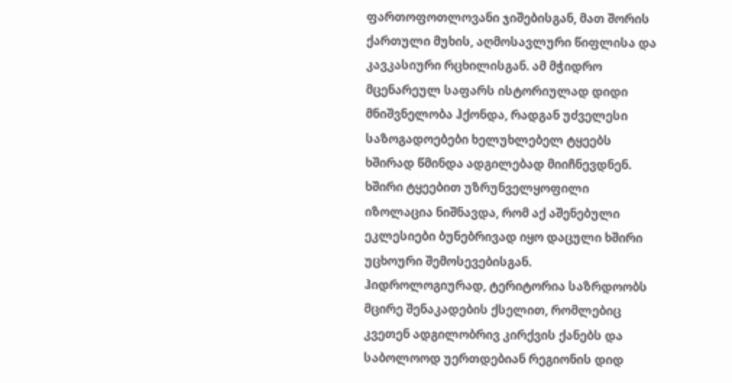ფართოფოთლოვანი ჯიშებისგან, მათ შორის ქართული მუხის, აღმოსავლური წიფლისა და კავკასიური რცხილისგან. ამ მჭიდრო მცენარეულ საფარს ისტორიულად დიდი მნიშვნელობა ჰქონდა, რადგან უძველესი საზოგადოებები ხელუხლებელ ტყეებს ხშირად წმინდა ადგილებად მიიჩნევდნენ. ხშირი ტყეებით უზრუნველყოფილი იზოლაცია ნიშნავდა, რომ აქ აშენებული ეკლესიები ბუნებრივად იყო დაცული ხშირი უცხოური შემოსევებისგან.
ჰიდროლოგიურად, ტერიტორია საზრდოობს მცირე შენაკადების ქსელით, რომლებიც კვეთენ ადგილობრივ კირქვის ქანებს და საბოლოოდ უერთდებიან რეგიონის დიდ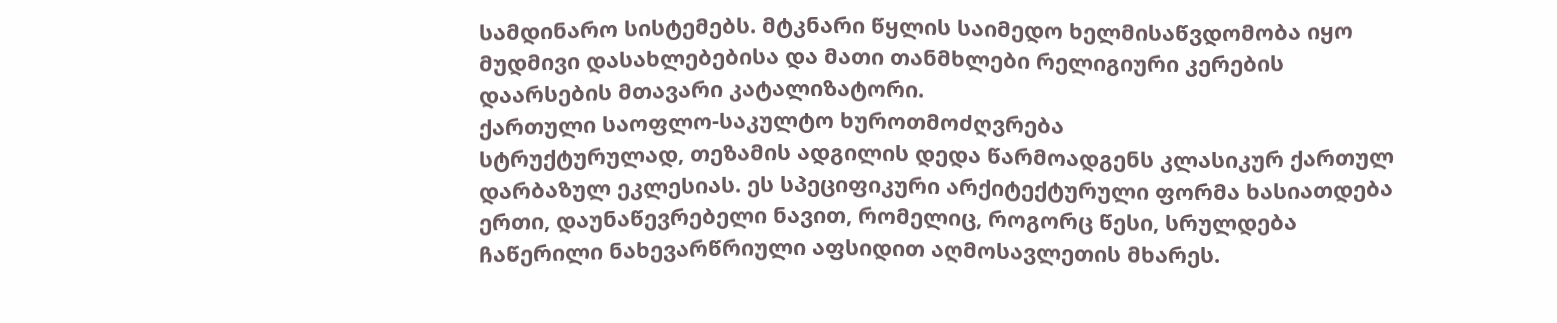სამდინარო სისტემებს. მტკნარი წყლის საიმედო ხელმისაწვდომობა იყო მუდმივი დასახლებებისა და მათი თანმხლები რელიგიური კერების დაარსების მთავარი კატალიზატორი.
ქართული საოფლო-საკულტო ხუროთმოძღვრება
სტრუქტურულად, თეზამის ადგილის დედა წარმოადგენს კლასიკურ ქართულ დარბაზულ ეკლესიას. ეს სპეციფიკური არქიტექტურული ფორმა ხასიათდება ერთი, დაუნაწევრებელი ნავით, რომელიც, როგორც წესი, სრულდება ჩაწერილი ნახევარწრიული აფსიდით აღმოსავლეთის მხარეს.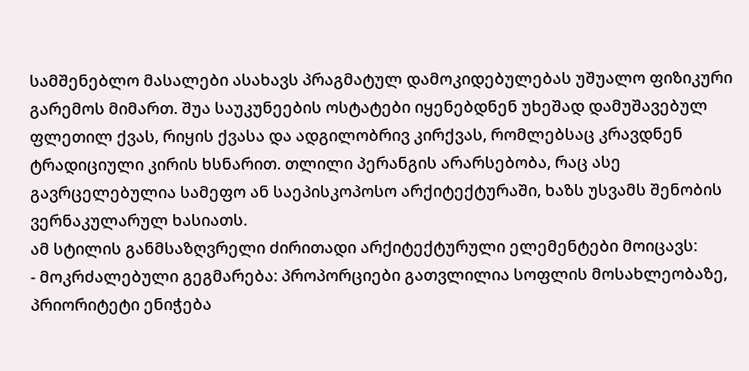სამშენებლო მასალები ასახავს პრაგმატულ დამოკიდებულებას უშუალო ფიზიკური გარემოს მიმართ. შუა საუკუნეების ოსტატები იყენებდნენ უხეშად დამუშავებულ ფლეთილ ქვას, რიყის ქვასა და ადგილობრივ კირქვას, რომლებსაც კრავდნენ ტრადიციული კირის ხსნარით. თლილი პერანგის არარსებობა, რაც ასე გავრცელებულია სამეფო ან საეპისკოპოსო არქიტექტურაში, ხაზს უსვამს შენობის ვერნაკულარულ ხასიათს.
ამ სტილის განმსაზღვრელი ძირითადი არქიტექტურული ელემენტები მოიცავს:
- მოკრძალებული გეგმარება: პროპორციები გათვლილია სოფლის მოსახლეობაზე, პრიორიტეტი ენიჭება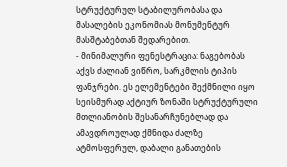სტრუქტურულ სტაბილურობასა და მასალების ეკონომიას მონუმენტურ მასშტაბებთან შედარებით.
- მინიმალური ფენესტრაცია: ნაგებობას აქვს ძალიან ვიწრო, სარკმლის ტიპის ფანჯრები. ეს ელემენტები შექმნილი იყო სეისმურად აქტიურ ზონაში სტრუქტურული მთლიანობის შესანარჩუნებლად და ამავდროულად ქმნიდა ძალზე ატმოსფერულ, დაბალი განათების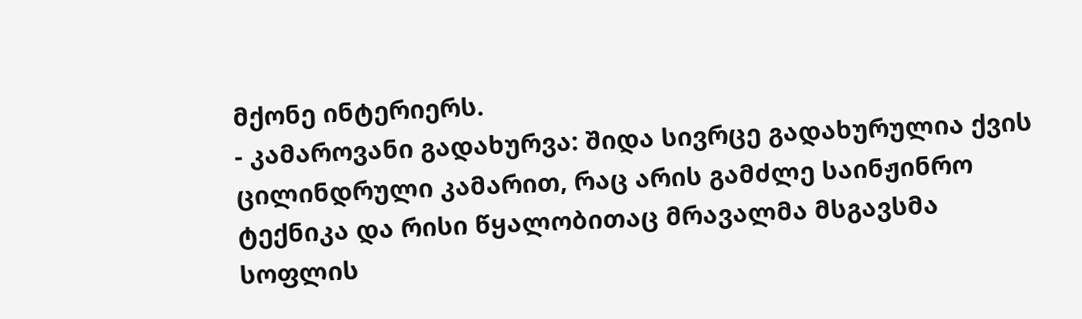მქონე ინტერიერს.
- კამაროვანი გადახურვა: შიდა სივრცე გადახურულია ქვის ცილინდრული კამარით, რაც არის გამძლე საინჟინრო ტექნიკა და რისი წყალობითაც მრავალმა მსგავსმა სოფლის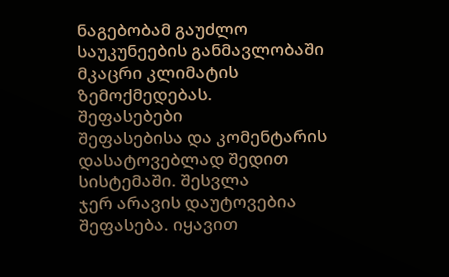ნაგებობამ გაუძლო საუკუნეების განმავლობაში მკაცრი კლიმატის ზემოქმედებას.
შეფასებები
შეფასებისა და კომენტარის დასატოვებლად შედით სისტემაში. შესვლა
ჯერ არავის დაუტოვებია შეფასება. იყავით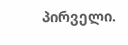პირველი.